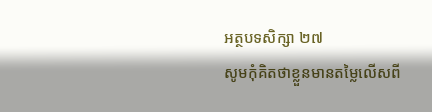អត្ថបទសិក្សា ២៧
សូមកុំគិតថាខ្លួនមានតម្លៃលើសពី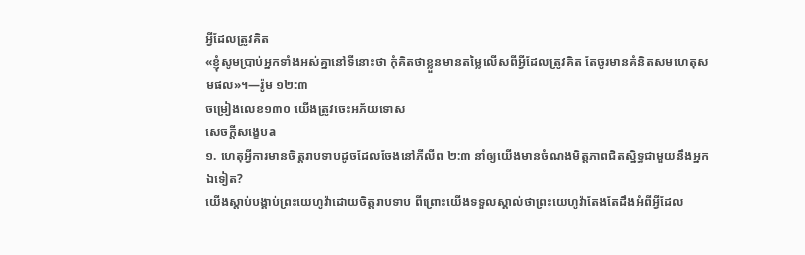អ្វីដែលត្រូវគិត
«ខ្ញុំសូមប្រាប់អ្នកទាំងអស់គ្នានៅទីនោះថា កុំគិតថាខ្លួនមានតម្លៃលើសពីអ្វីដែលត្រូវគិត តែចូរមានគំនិតសមហេតុសមផល»។—រ៉ូម ១២:៣
ចម្រៀងលេខ១៣០ យើងត្រូវចេះអភ័យទោស
សេចក្ដីសង្ខេបa
១. ហេតុអ្វីការមានចិត្តរាបទាបដូចដែលចែងនៅភីលីព ២:៣ នាំឲ្យយើងមានចំណងមិត្តភាពជិតស្និទ្ធជាមួយនឹងអ្នកឯទៀត?
យើងស្ដាប់បង្គាប់ព្រះយេហូវ៉ាដោយចិត្តរាបទាប ពីព្រោះយើងទទួលស្គាល់ថាព្រះយេហូវ៉ាតែងតែដឹងអំពីអ្វីដែល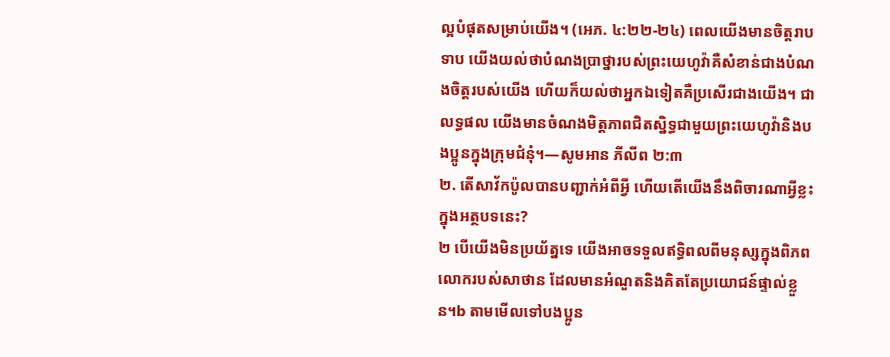ល្អបំផុតសម្រាប់យើង។ (អេភ. ៤:២២-២៤) ពេលយើងមានចិត្តរាបទាប យើងយល់ថាបំណងប្រាថ្នារបស់ព្រះយេហូវ៉ាគឺសំខាន់ជាងបំណងចិត្តរបស់យើង ហើយក៏យល់ថាអ្នកឯទៀតគឺប្រសើរជាងយើង។ ជាលទ្ធផល យើងមានចំណងមិត្តភាពជិតស្និទ្ធជាមួយព្រះយេហូវ៉ានិងបងប្អូនក្នុងក្រុមជំនុំ។—សូមអាន ភីលីព ២:៣
២. តើសាវ័កប៉ូលបានបញ្ជាក់អំពីអ្វី ហើយតើយើងនឹងពិចារណាអ្វីខ្លះក្នុងអត្ថបទនេះ?
២ បើយើងមិនប្រយ័ត្នទេ យើងអាចទទួលឥទ្ធិពលពីមនុស្សក្នុងពិភពលោករបស់សាថាន ដែលមានអំណួតនិងគិតតែប្រយោជន៍ផ្ទាល់ខ្លួន។b តាមមើលទៅបងប្អូន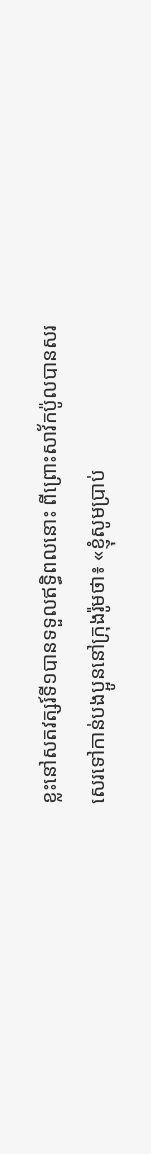ខ្លះនៅសតវត្សរ៍ទី១បានទទួលឥទ្ធិពលនោះ ពីព្រោះសាវ័កប៉ូលបានសរសេរទៅកាន់បងប្អូននៅក្រុងរ៉ូមថា៖ «ខ្ញុំសូមប្រាប់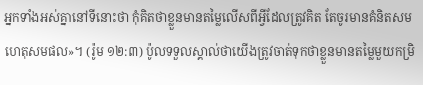អ្នកទាំងអស់គ្នានៅទីនោះថា កុំគិតថាខ្លួនមានតម្លៃលើសពីអ្វីដែលត្រូវគិត តែចូរមានគំនិតសមហេតុសមផល»។ (រ៉ូម ១២:៣) ប៉ូលទទួលស្គាល់ថាយើងត្រូវចាត់ទុកថាខ្លួនមានតម្លៃមួយកម្រិ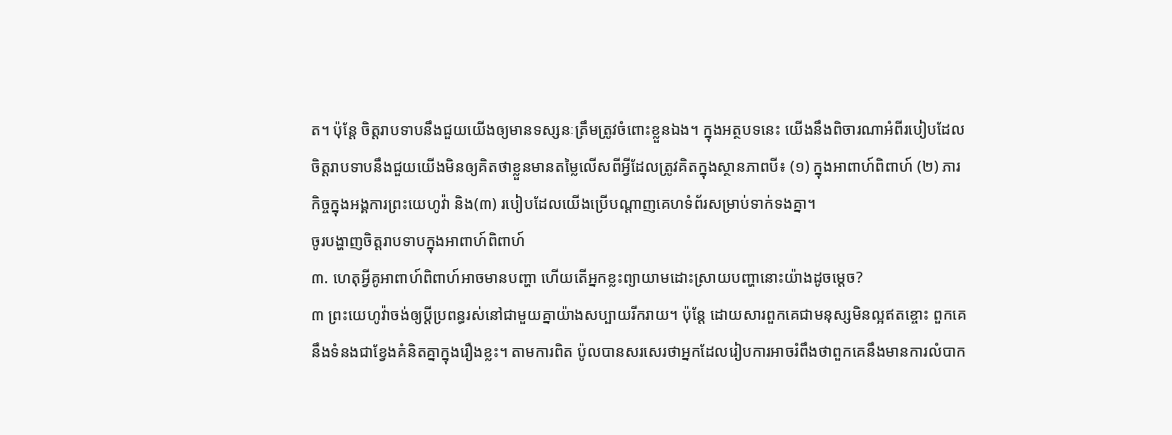ត។ ប៉ុន្តែ ចិត្តរាបទាបនឹងជួយយើងឲ្យមានទស្សនៈត្រឹមត្រូវចំពោះខ្លួនឯង។ ក្នុងអត្ថបទនេះ យើងនឹងពិចារណាអំពីរបៀបដែលចិត្តរាបទាបនឹងជួយយើងមិនឲ្យគិតថាខ្លួនមានតម្លៃលើសពីអ្វីដែលត្រូវគិតក្នុងស្ថានភាពបី៖ (១) ក្នុងអាពាហ៍ពិពាហ៍ (២) ភារកិច្ចក្នុងអង្គការព្រះយេហូវ៉ា និង(៣) របៀបដែលយើងប្រើបណ្ដាញគេហទំព័រសម្រាប់ទាក់ទងគ្នា។
ចូរបង្ហាញចិត្តរាបទាបក្នុងអាពាហ៍ពិពាហ៍
៣. ហេតុអ្វីគូអាពាហ៍ពិពាហ៍អាចមានបញ្ហា ហើយតើអ្នកខ្លះព្យាយាមដោះស្រាយបញ្ហានោះយ៉ាងដូចម្ដេច?
៣ ព្រះយេហូវ៉ាចង់ឲ្យប្ដីប្រពន្ធរស់នៅជាមួយគ្នាយ៉ាងសប្បាយរីករាយ។ ប៉ុន្តែ ដោយសារពួកគេជាមនុស្សមិនល្អឥតខ្ចោះ ពួកគេនឹងទំនងជាខ្វែងគំនិតគ្នាក្នុងរឿងខ្លះ។ តាមការពិត ប៉ូលបានសរសេរថាអ្នកដែលរៀបការអាចរំពឹងថាពួកគេនឹងមានការលំបាក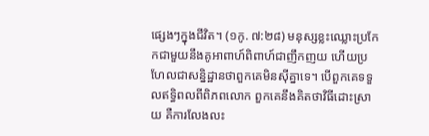ផ្សេងៗក្នុងជីវិត។ (១កូ. ៧:២៨) មនុស្សខ្លះឈ្លោះប្រកែកជាមួយនឹងគូអាពាហ៍ពិពាហ៍ជាញឹកញយ ហើយប្រហែលជាសន្និដ្ឋានថាពួកគេមិនស៊ីគ្នាទេ។ បើពួកគេទទួលឥទ្ធិពលពីពិភពលោក ពួកគេនឹងគិតថាវិធីដោះស្រាយ គឺការលែងលះ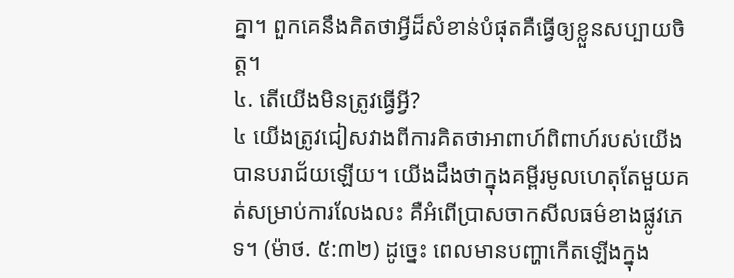គ្នា។ ពួកគេនឹងគិតថាអ្វីដ៏សំខាន់បំផុតគឺធ្វើឲ្យខ្លួនសប្បាយចិត្ត។
៤. តើយើងមិនត្រូវធ្វើអ្វី?
៤ យើងត្រូវជៀសវាងពីការគិតថាអាពាហ៍ពិពាហ៍របស់យើងបានបរាជ័យឡើយ។ យើងដឹងថាក្នុងគម្ពីរមូលហេតុតែមួយគត់សម្រាប់ការលែងលះ គឺអំពើប្រាសចាកសីលធម៌ខាងផ្លូវភេទ។ (ម៉ាថ. ៥:៣២) ដូច្នេះ ពេលមានបញ្ហាកើតឡើងក្នុង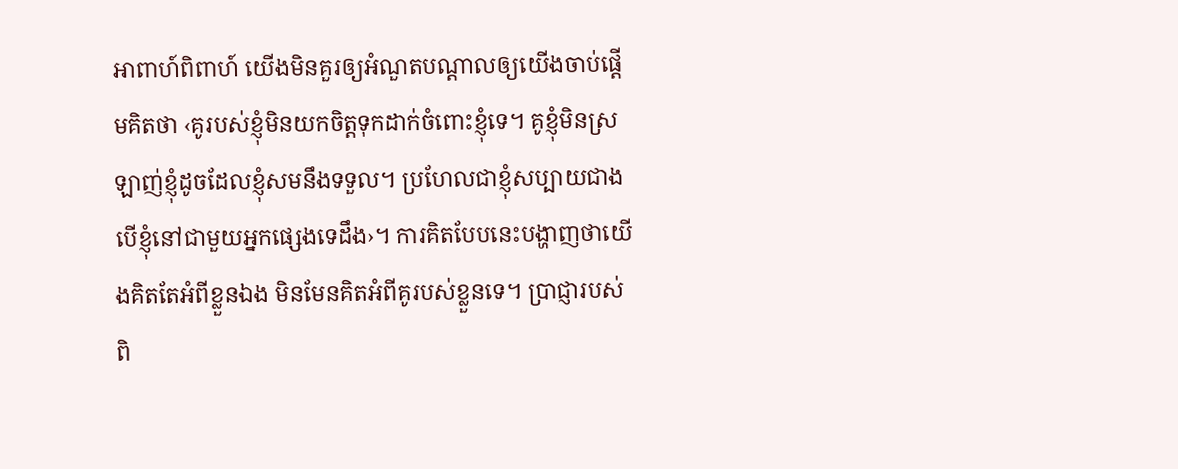អាពាហ៍ពិពាហ៍ យើងមិនគួរឲ្យអំណួតបណ្ដាលឲ្យយើងចាប់ផ្ដើមគិតថា ‹គូរបស់ខ្ញុំមិនយកចិត្តទុកដាក់ចំពោះខ្ញុំទេ។ គូខ្ញុំមិនស្រឡាញ់ខ្ញុំដូចដែលខ្ញុំសមនឹងទទួល។ ប្រហែលជាខ្ញុំសប្បាយជាង បើខ្ញុំនៅជាមួយអ្នកផ្សេងទេដឹង›។ ការគិតបែបនេះបង្ហាញថាយើងគិតតែអំពីខ្លួនឯង មិនមែនគិតអំពីគូរបស់ខ្លួនទេ។ ប្រាជ្ញារបស់ពិ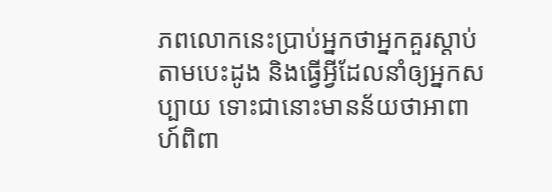ភពលោកនេះប្រាប់អ្នកថាអ្នកគួរស្ដាប់តាមបេះដូង និងធ្វើអ្វីដែលនាំឲ្យអ្នកសប្បាយ ទោះជានោះមានន័យថាអាពាហ៍ពិពា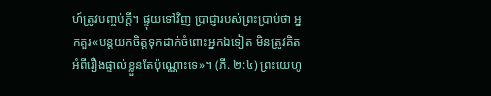ហ៍ត្រូវបញ្ចប់ក្ដី។ ផ្ទុយទៅវិញ ប្រាជ្ញារបស់ព្រះប្រាប់ថា អ្នកគួរ«បន្តយកចិត្តទុកដាក់ចំពោះអ្នកឯទៀត មិនត្រូវគិតអំពីរឿងផ្ទាល់ខ្លួនតែប៉ុណ្ណោះទេ»។ (ភី. ២:៤) ព្រះយេហូ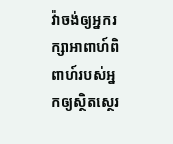វ៉ាចង់ឲ្យអ្នករក្សាអាពាហ៍ពិពាហ៍របស់អ្នកឲ្យស្ថិតស្ថេរ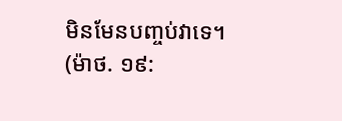មិនមែនបញ្ចប់វាទេ។ (ម៉ាថ. ១៩: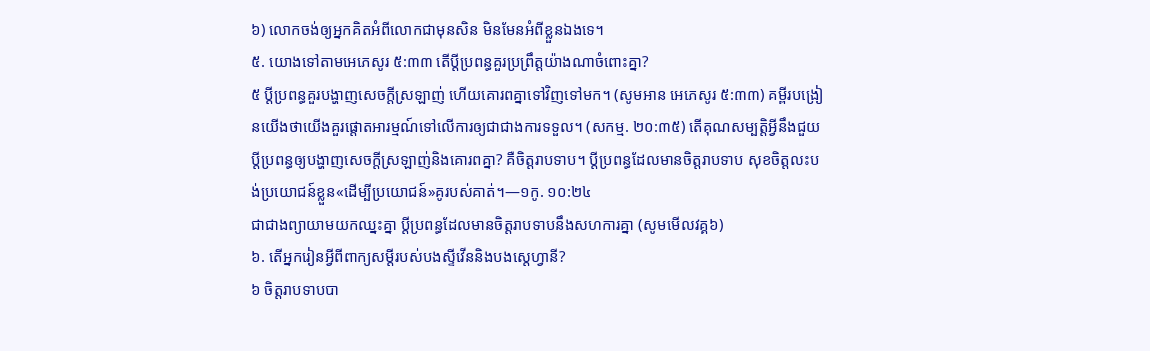៦) លោកចង់ឲ្យអ្នកគិតអំពីលោកជាមុនសិន មិនមែនអំពីខ្លួនឯងទេ។
៥. យោងទៅតាមអេភេសូរ ៥:៣៣ តើប្ដីប្រពន្ធគួរប្រព្រឹត្តយ៉ាងណាចំពោះគ្នា?
៥ ប្ដីប្រពន្ធគួរបង្ហាញសេចក្ដីស្រឡាញ់ ហើយគោរពគ្នាទៅវិញទៅមក។ (សូមអាន អេភេសូរ ៥:៣៣) គម្ពីរបង្រៀនយើងថាយើងគួរផ្ដោតអារម្មណ៍ទៅលើការឲ្យជាជាងការទទួល។ (សកម្ម. ២០:៣៥) តើគុណសម្បត្តិអ្វីនឹងជួយប្ដីប្រពន្ធឲ្យបង្ហាញសេចក្ដីស្រឡាញ់និងគោរពគ្នា? គឺចិត្តរាបទាប។ ប្ដីប្រពន្ធដែលមានចិត្តរាបទាប សុខចិត្តលះបង់ប្រយោជន៍ខ្លួន«ដើម្បីប្រយោជន៍»គូរបស់គាត់។—១កូ. ១០:២៤
ជាជាងព្យាយាមយកឈ្នះគ្នា ប្ដីប្រពន្ធដែលមានចិត្តរាបទាបនឹងសហការគ្នា (សូមមើលវគ្គ៦)
៦. តើអ្នករៀនអ្វីពីពាក្យសម្ដីរបស់បងស្ទីវើននិងបងស្តេហ្វានី?
៦ ចិត្តរាបទាបបា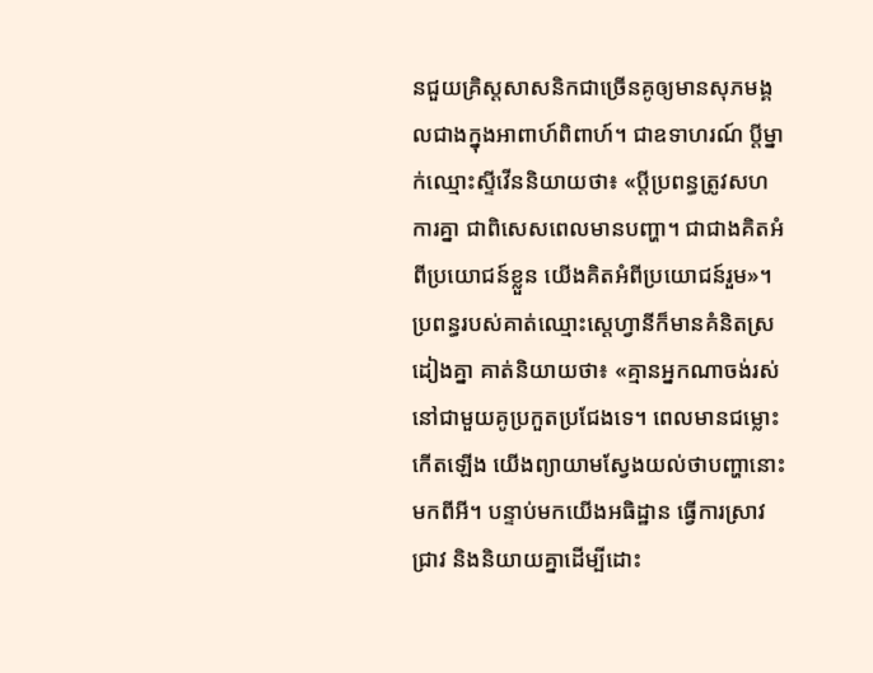នជួយគ្រិស្តសាសនិកជាច្រើនគូឲ្យមានសុភមង្គលជាងក្នុងអាពាហ៍ពិពាហ៍។ ជាឧទាហរណ៍ ប្ដីម្នាក់ឈ្មោះស្ទីវើននិយាយថា៖ «ប្ដីប្រពន្ធត្រូវសហការគ្នា ជាពិសេសពេលមានបញ្ហា។ ជាជាងគិតអំពីប្រយោជន៍ខ្លួន យើងគិតអំពីប្រយោជន៍រួម»។ ប្រពន្ធរបស់គាត់ឈ្មោះស្តេហ្វានីក៏មានគំនិតស្រដៀងគ្នា គាត់និយាយថា៖ «គ្មានអ្នកណាចង់រស់នៅជាមួយគូប្រកួតប្រជែងទេ។ ពេលមានជម្លោះកើតឡើង យើងព្យាយាមស្វែងយល់ថាបញ្ហានោះមកពីអី។ បន្ទាប់មកយើងអធិដ្ឋាន ធ្វើការស្រាវជ្រាវ និងនិយាយគ្នាដើម្បីដោះ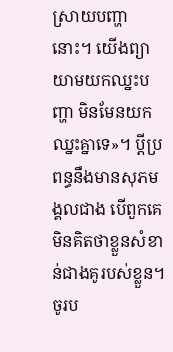ស្រាយបញ្ហានោះ។ យើងព្យាយាមយកឈ្នះបញ្ហា មិនមែនយកឈ្នះគ្នាទេ»។ ប្ដីប្រពន្ធនឹងមានសុភមង្គលជាង បើពួកគេមិនគិតថាខ្លួនសំខាន់ជាងគូរបស់ខ្លួន។
ចូរប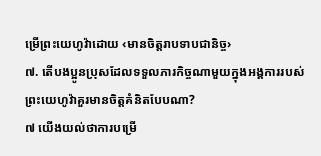ម្រើព្រះយេហូវ៉ាដោយ ‹មានចិត្តរាបទាបជានិច្ច›
៧. តើបងប្អូនប្រុសដែលទទួលភារកិច្ចណាមួយក្នុងអង្គការរបស់ព្រះយេហូវ៉ាគួរមានចិត្តគំនិតបែបណា?
៧ យើងយល់ថាការបម្រើ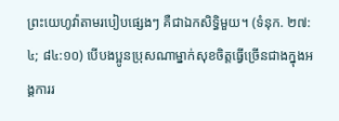ព្រះយេហូវ៉ាតាមរបៀបផ្សេងៗ គឺជាឯកសិទ្ធិមួយ។ (ទំនុក. ២៧:៤; ៨៤:១០) បើបងប្អូនប្រុសណាម្នាក់សុខចិត្តធ្វើច្រើនជាងក្នុងអង្គការរ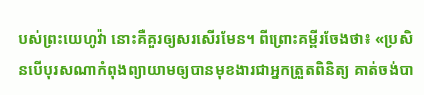បស់ព្រះយេហូវ៉ា នោះគឺគួរឲ្យសរសើរមែន។ ពីព្រោះគម្ពីរចែងថា៖ «ប្រសិនបើបុរសណាកំពុងព្យាយាមឲ្យបានមុខងារជាអ្នកត្រួតពិនិត្យ គាត់ចង់បា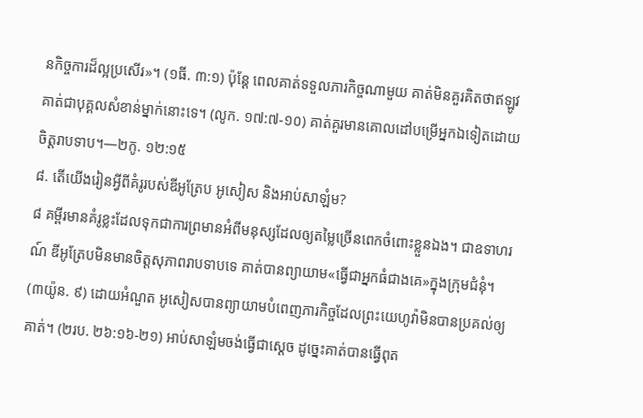នកិច្ចការដ៏ល្អប្រសើរ»។ (១ធី. ៣:១) ប៉ុន្តែ ពេលគាត់ទទួលភារកិច្ចណាមួយ គាត់មិនគួរគិតថាឥឡូវគាត់ជាបុគ្គលសំខាន់ម្នាក់នោះទេ។ (លូក. ១៧:៧-១០) គាត់គួរមានគោលដៅបម្រើអ្នកឯទៀតដោយចិត្តរាបទាប។—២កូ. ១២:១៥
៨. តើយើងរៀនអ្វីពីគំរូរបស់ឌីអូត្រែប អូសៀស និងអាប់សាឡំម?
៨ គម្ពីរមានគំរូខ្លះដែលទុកជាការព្រមានអំពីមនុស្សដែលឲ្យតម្លៃច្រើនពេកចំពោះខ្លួនឯង។ ជាឧទាហរណ៍ ឌីអូត្រែបមិនមានចិត្តសុភាពរាបទាបទេ គាត់បានព្យាយាម«ធ្វើជាអ្នកធំជាងគេ»ក្នុងក្រុមជំនុំ។ (៣យ៉ូន. ៩) ដោយអំណួត អូសៀសបានព្យាយាមបំពេញភារកិច្ចដែលព្រះយេហូវ៉ាមិនបានប្រគល់ឲ្យគាត់។ (២រប. ២៦:១៦-២១) អាប់សាឡំមចង់ធ្វើជាស្ដេច ដូច្នេះគាត់បានធ្វើពុត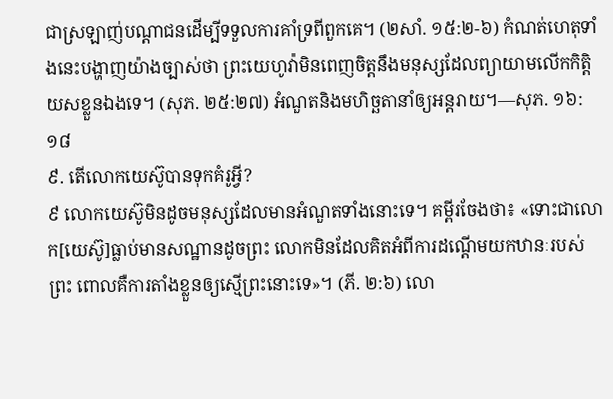ជាស្រឡាញ់បណ្ដាជនដើម្បីទទួលការគាំទ្រពីពួកគេ។ (២សាំ. ១៥:២-៦) កំណត់ហេតុទាំងនេះបង្ហាញយ៉ាងច្បាស់ថា ព្រះយេហូវ៉ាមិនពេញចិត្តនឹងមនុស្សដែលព្យាយាមលើកកិត្តិយសខ្លួនឯងទេ។ (សុភ. ២៥:២៧) អំណួតនិងមហិច្ឆតានាំឲ្យអន្តរាយ។—សុភ. ១៦:១៨
៩. តើលោកយេស៊ូបានទុកគំរូអ្វី?
៩ លោកយេស៊ូមិនដូចមនុស្សដែលមានអំណួតទាំងនោះទេ។ គម្ពីរចែងថា៖ «ទោះជាលោក[យេស៊ូ]ធ្លាប់មានសណ្ឋានដូចព្រះ លោកមិនដែលគិតអំពីការដណ្ដើមយកឋានៈរបស់ព្រះ ពោលគឺការតាំងខ្លួនឲ្យស្មើព្រះនោះទេ»។ (ភី. ២:៦) លោ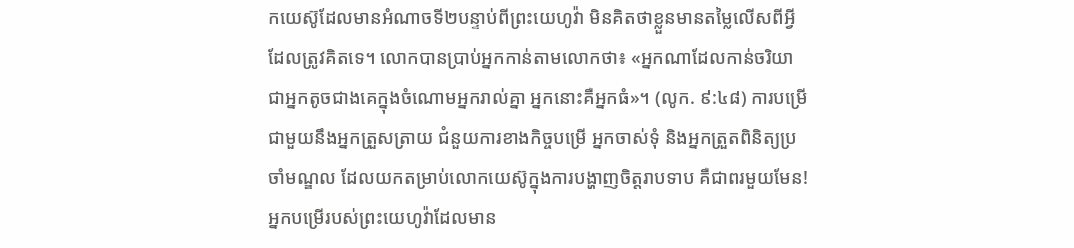កយេស៊ូដែលមានអំណាចទី២បន្ទាប់ពីព្រះយេហូវ៉ា មិនគិតថាខ្លួនមានតម្លៃលើសពីអ្វីដែលត្រូវគិតទេ។ លោកបានប្រាប់អ្នកកាន់តាមលោកថា៖ «អ្នកណាដែលកាន់ចរិយាជាអ្នកតូចជាងគេក្នុងចំណោមអ្នករាល់គ្នា អ្នកនោះគឺអ្នកធំ»។ (លូក. ៩:៤៨) ការបម្រើជាមួយនឹងអ្នកត្រួសត្រាយ ជំនួយការខាងកិច្ចបម្រើ អ្នកចាស់ទុំ និងអ្នកត្រួតពិនិត្យប្រចាំមណ្ឌល ដែលយកតម្រាប់លោកយេស៊ូក្នុងការបង្ហាញចិត្តរាបទាប គឺជាពរមួយមែន! អ្នកបម្រើរបស់ព្រះយេហូវ៉ាដែលមាន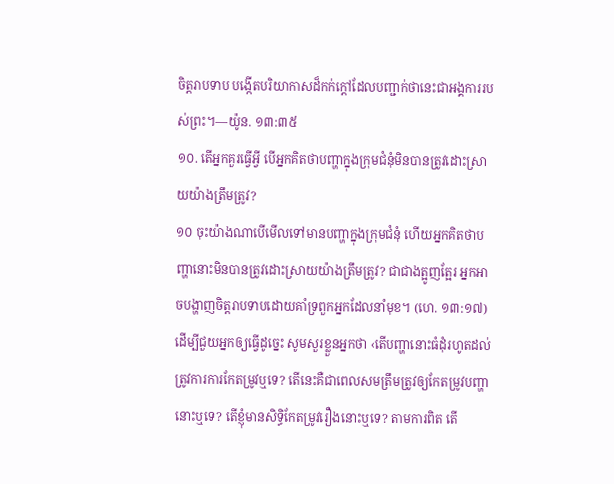ចិត្តរាបទាប បង្កើតបរិយាកាសដ៏កក់ក្ដៅដែលបញ្ជាក់ថានេះជាអង្គការរបស់ព្រះ។—យ៉ូន. ១៣:៣៥
១០. តើអ្នកគួរធ្វើអ្វី បើអ្នកគិតថាបញ្ហាក្នុងក្រុមជំនុំមិនបានត្រូវដោះស្រាយយ៉ាងត្រឹមត្រូវ?
១០ ចុះយ៉ាងណាបើមើលទៅមានបញ្ហាក្នុងក្រុមជំនុំ ហើយអ្នកគិតថាបញ្ហានោះមិនបានត្រូវដោះស្រាយយ៉ាងត្រឹមត្រូវ? ជាជាងត្អូញត្អែរ អ្នកអាចបង្ហាញចិត្តរាបទាបដោយគាំទ្រពួកអ្នកដែលនាំមុខ។ (ហេ. ១៣:១៧) ដើម្បីជួយអ្នកឲ្យធ្វើដូច្នេះ សូមសួរខ្លួនអ្នកថា ‹តើបញ្ហានោះធំដុំរហូតដល់ត្រូវការការកែតម្រូវឬទេ? តើនេះគឺជាពេលសមត្រឹមត្រូវឲ្យកែតម្រូវបញ្ហានោះឬទេ? តើខ្ញុំមានសិទ្ធិកែតម្រូវរឿងនោះឬទេ? តាមការពិត តើ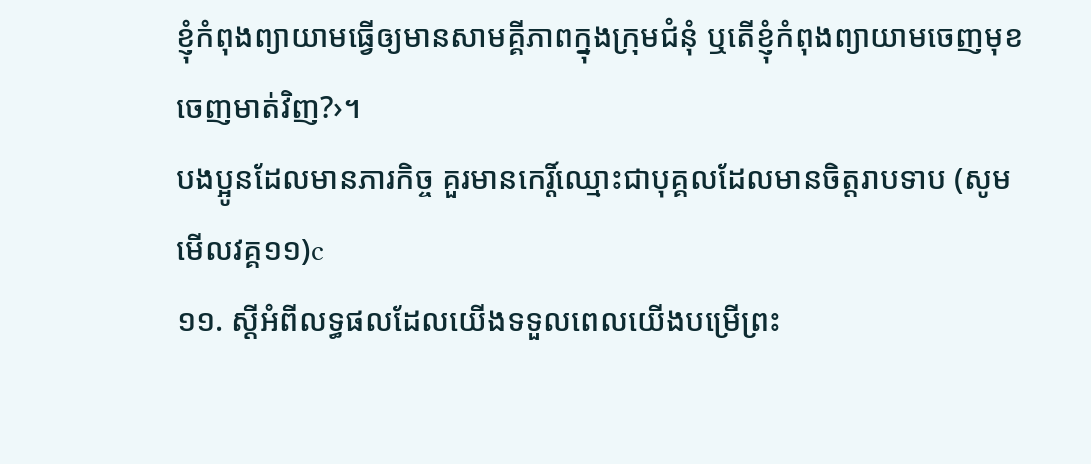ខ្ញុំកំពុងព្យាយាមធ្វើឲ្យមានសាមគ្គីភាពក្នុងក្រុមជំនុំ ឬតើខ្ញុំកំពុងព្យាយាមចេញមុខចេញមាត់វិញ?›។
បងប្អូនដែលមានភារកិច្ច គួរមានកេរ្ដិ៍ឈ្មោះជាបុគ្គលដែលមានចិត្តរាបទាប (សូមមើលវគ្គ១១)c
១១. ស្ដីអំពីលទ្ធផលដែលយើងទទួលពេលយើងបម្រើព្រះ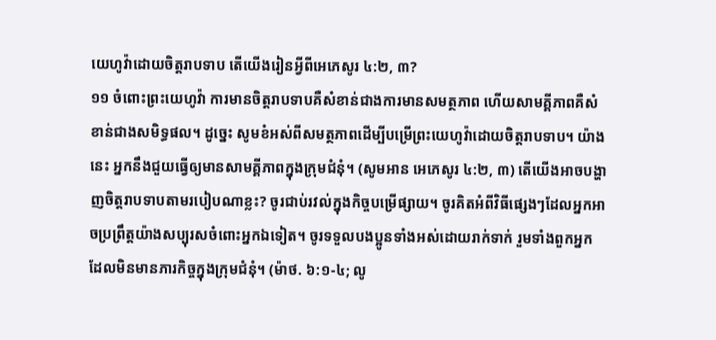យេហូវ៉ាដោយចិត្តរាបទាប តើយើងរៀនអ្វីពីអេភេសូរ ៤:២, ៣?
១១ ចំពោះព្រះយេហូវ៉ា ការមានចិត្តរាបទាបគឺសំខាន់ជាងការមានសមត្ថភាព ហើយសាមគ្គីភាពគឺសំខាន់ជាងសមិទ្ធផល។ ដូច្នេះ សូមខំអស់ពីសមត្ថភាពដើម្បីបម្រើព្រះយេហូវ៉ាដោយចិត្តរាបទាប។ យ៉ាងនេះ អ្នកនឹងជួយធ្វើឲ្យមានសាមគ្គីភាពក្នុងក្រុមជំនុំ។ (សូមអាន អេភេសូរ ៤:២, ៣) តើយើងអាចបង្ហាញចិត្តរាបទាបតាមរបៀបណាខ្លះ? ចូរជាប់រវល់ក្នុងកិច្ចបម្រើផ្សាយ។ ចូរគិតអំពីវិធីផ្សេងៗដែលអ្នកអាចប្រព្រឹត្តយ៉ាងសប្បុរសចំពោះអ្នកឯទៀត។ ចូរទទួលបងប្អូនទាំងអស់ដោយរាក់ទាក់ រួមទាំងពួកអ្នកដែលមិនមានភារកិច្ចក្នុងក្រុមជំនុំ។ (ម៉ាថ. ៦:១-៤; លូ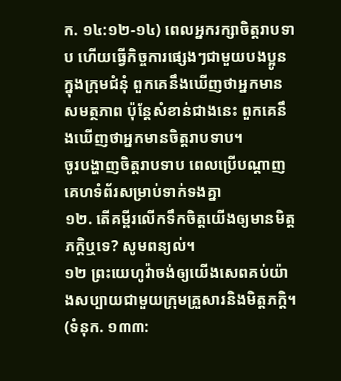ក. ១៤:១២-១៤) ពេលអ្នករក្សាចិត្តរាបទាប ហើយធ្វើកិច្ចការផ្សេងៗជាមួយបងប្អូនក្នុងក្រុមជំនុំ ពួកគេនឹងឃើញថាអ្នកមានសមត្ថភាព ប៉ុន្តែសំខាន់ជាងនេះ ពួកគេនឹងឃើញថាអ្នកមានចិត្តរាបទាប។
ចូរបង្ហាញចិត្តរាបទាប ពេលប្រើបណ្ដាញគេហទំព័រសម្រាប់ទាក់ទងគ្នា
១២. តើគម្ពីរលើកទឹកចិត្តយើងឲ្យមានមិត្តភក្ដិឬទេ? សូមពន្យល់។
១២ ព្រះយេហូវ៉ាចង់ឲ្យយើងសេពគប់យ៉ាងសប្បាយជាមួយក្រុមគ្រួសារនិងមិត្តភក្ដិ។ (ទំនុក. ១៣៣: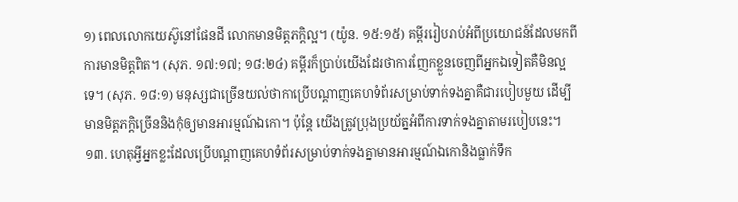១) ពេលលោកយេស៊ូនៅផែនដី លោកមានមិត្តភក្ដិល្អ។ (យ៉ូន. ១៥:១៥) គម្ពីររៀបរាប់អំពីប្រយោជន៍ដែលមកពីការមានមិត្តពិត។ (សុភ. ១៧:១៧; ១៨:២៤) គម្ពីរក៏ប្រាប់យើងដែរថាការញែកខ្លួនចេញពីអ្នកឯទៀតគឺមិនល្អទេ។ (សុភ. ១៨:១) មនុស្សជាច្រើនយល់ថាកាប្រើបណ្ដាញគេហទំព័រសម្រាប់ទាក់ទងគ្នាគឺជារបៀបមួយ ដើម្បីមានមិត្តភក្ដិច្រើននិងកុំឲ្យមានអារម្មណ៍ឯកោ។ ប៉ុន្តែ យើងត្រូវប្រុងប្រយ័ត្នអំពីការទាក់ទងគ្នាតាមរបៀបនេះ។
១៣. ហេតុអ្វីអ្នកខ្លះដែលប្រើបណ្ដាញគេហទំព័រសម្រាប់ទាក់ទងគ្នាមានអារម្មណ៍ឯកោនិងធ្លាក់ទឹក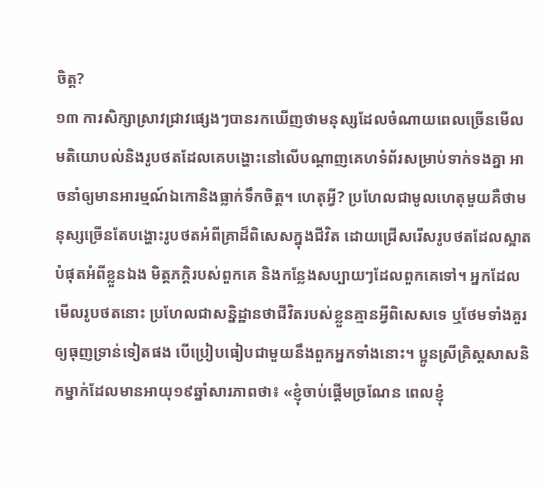ចិត្ត?
១៣ ការសិក្សាស្រាវជ្រាវផ្សេងៗបានរកឃើញថាមនុស្សដែលចំណាយពេលច្រើនមើលមតិយោបល់និងរូបថតដែលគេបង្ហោះនៅលើបណ្ដាញគេហទំព័រសម្រាប់ទាក់ទងគ្នា អាចនាំឲ្យមានអារម្មណ៍ឯកោនិងធ្លាក់ទឹកចិត្ត។ ហេតុអ្វី? ប្រហែលជាមូលហេតុមួយគឺថាមនុស្សច្រើនតែបង្ហោះរូបថតអំពីគ្រាដ៏ពិសេសក្នុងជីវិត ដោយជ្រើសរើសរូបថតដែលស្អាតបំផុតអំពីខ្លួនឯង មិត្តភក្ដិរបស់ពួកគេ និងកន្លែងសប្បាយៗដែលពួកគេទៅ។ អ្នកដែលមើលរូបថតនោះ ប្រហែលជាសន្និដ្ឋានថាជីវិតរបស់ខ្លួនគ្មានអ្វីពិសេសទេ ឬថែមទាំងគួរឲ្យធុញទ្រាន់ទៀតផង បើប្រៀបធៀបជាមួយនឹងពួកអ្នកទាំងនោះ។ ប្អូនស្រីគ្រិស្តសាសនិកម្នាក់ដែលមានអាយុ១៩ឆ្នាំសារភាពថា៖ «ខ្ញុំចាប់ផ្ដើមច្រណែន ពេលខ្ញុំ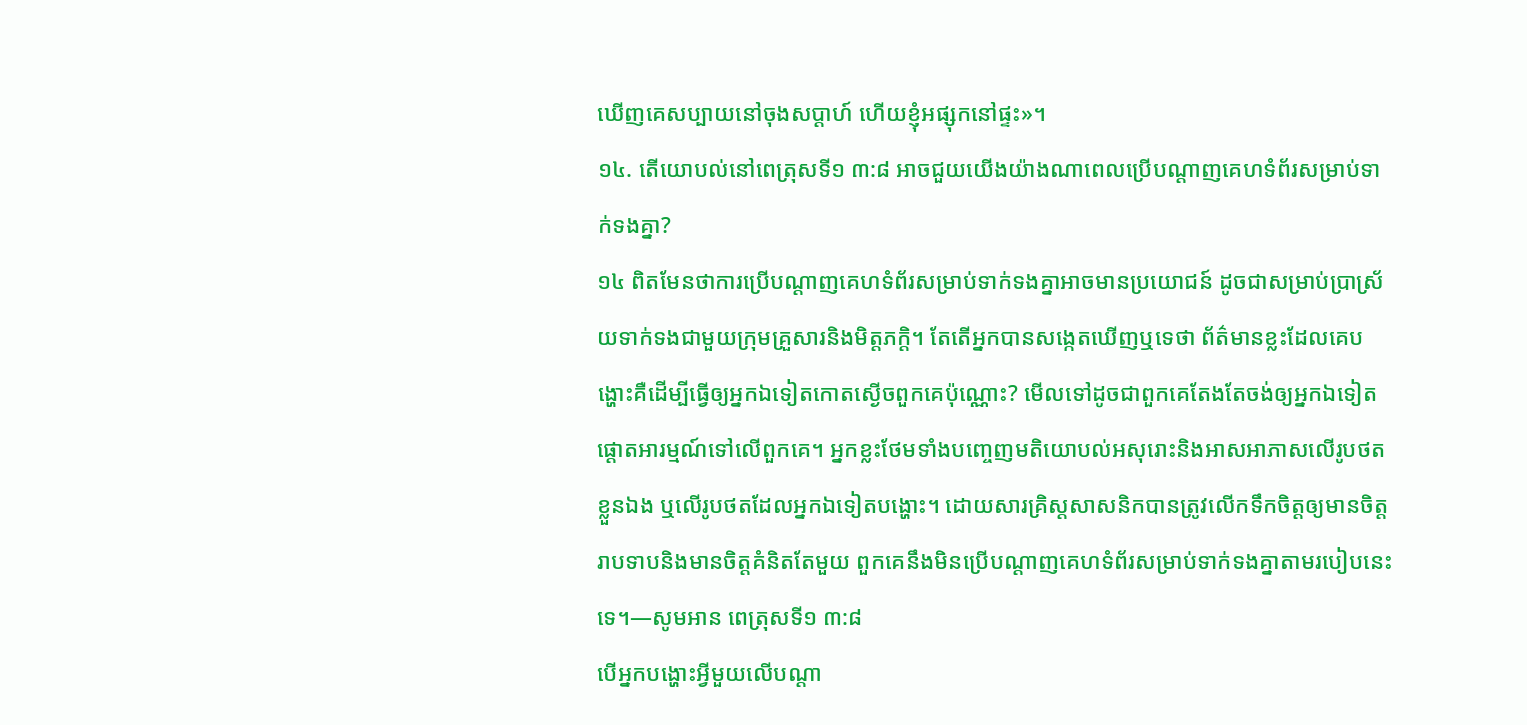ឃើញគេសប្បាយនៅចុងសប្ដាហ៍ ហើយខ្ញុំអផ្សុកនៅផ្ទះ»។
១៤. តើយោបល់នៅពេត្រុសទី១ ៣:៨ អាចជួយយើងយ៉ាងណាពេលប្រើបណ្ដាញគេហទំព័រសម្រាប់ទាក់ទងគ្នា?
១៤ ពិតមែនថាការប្រើបណ្ដាញគេហទំព័រសម្រាប់ទាក់ទងគ្នាអាចមានប្រយោជន៍ ដូចជាសម្រាប់ប្រាស្រ័យទាក់ទងជាមួយក្រុមគ្រួសារនិងមិត្តភក្ដិ។ តែតើអ្នកបានសង្កេតឃើញឬទេថា ព័ត៌មានខ្លះដែលគេបង្ហោះគឺដើម្បីធ្វើឲ្យអ្នកឯទៀតកោតស្ងើចពួកគេប៉ុណ្ណោះ? មើលទៅដូចជាពួកគេតែងតែចង់ឲ្យអ្នកឯទៀតផ្ដោតអារម្មណ៍ទៅលើពួកគេ។ អ្នកខ្លះថែមទាំងបញ្ចេញមតិយោបល់អសុរោះនិងអាសអាភាសលើរូបថតខ្លួនឯង ឬលើរូបថតដែលអ្នកឯទៀតបង្ហោះ។ ដោយសារគ្រិស្តសាសនិកបានត្រូវលើកទឹកចិត្តឲ្យមានចិត្តរាបទាបនិងមានចិត្តគំនិតតែមួយ ពួកគេនឹងមិនប្រើបណ្ដាញគេហទំព័រសម្រាប់ទាក់ទងគ្នាតាមរបៀបនេះទេ។—សូមអាន ពេត្រុសទី១ ៣:៨
បើអ្នកបង្ហោះអ្វីមួយលើបណ្ដា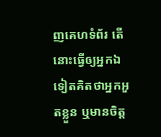ញគេហទំព័រ តើនោះធ្វើឲ្យអ្នកឯទៀតគិតថាអ្នកអួតខ្លួន ឬមានចិត្ត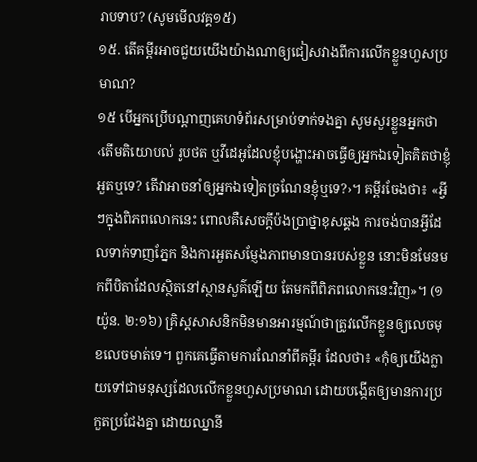រាបទាប? (សូមមើលវគ្គ១៥)
១៥. តើគម្ពីរអាចជួយយើងយ៉ាងណាឲ្យជៀសវាងពីការលើកខ្លួនហួសប្រមាណ?
១៥ បើអ្នកប្រើបណ្ដាញគេហទំព័រសម្រាប់ទាក់ទងគ្នា សូមសួរខ្លួនអ្នកថា ‹តើមតិយោបល់ រូបថត ឬវីដេអូដែលខ្ញុំបង្ហោះអាចធ្វើឲ្យអ្នកឯទៀតគិតថាខ្ញុំអួតឬទេ? តើវាអាចនាំឲ្យអ្នកឯទៀតច្រណែនខ្ញុំឬទេ?›។ គម្ពីរចែងថា៖ «អ្វីៗក្នុងពិភពលោកនេះ ពោលគឺសេចក្ដីប៉ងប្រាថ្នាខុសឆ្គង ការចង់បានអ្វីដែលទាក់ទាញភ្នែក និងការអួតសម្ញែងភាពមានបានរបស់ខ្លួន នោះមិនមែនមកពីបិតាដែលស្ថិតនៅស្ថានសួគ៌ឡើយ តែមកពីពិភពលោកនេះវិញ»។ (១យ៉ូន. ២:១៦) គ្រិស្តសាសនិកមិនមានអារម្មណ៍ថាត្រូវលើកខ្លួនឲ្យលេចមុខលេចមាត់ទេ។ ពួកគេធ្វើតាមការណែនាំពីគម្ពីរ ដែលថា៖ «កុំឲ្យយើងក្លាយទៅជាមនុស្សដែលលើកខ្លួនហួសប្រមាណ ដោយបង្កើតឲ្យមានការប្រកួតប្រជែងគ្នា ដោយឈ្នានី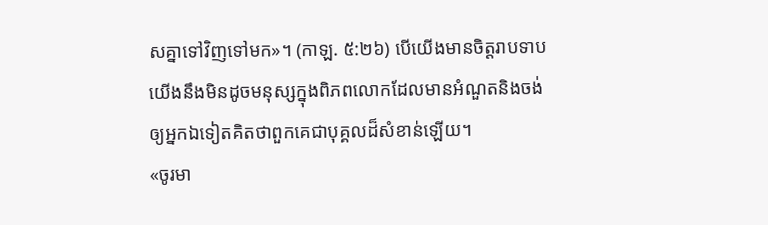សគ្នាទៅវិញទៅមក»។ (កាឡ. ៥:២៦) បើយើងមានចិត្តរាបទាប យើងនឹងមិនដូចមនុស្សក្នុងពិភពលោកដែលមានអំណួតនិងចង់ឲ្យអ្នកឯទៀតគិតថាពួកគេជាបុគ្គលដ៏សំខាន់ឡើយ។
«ចូរមា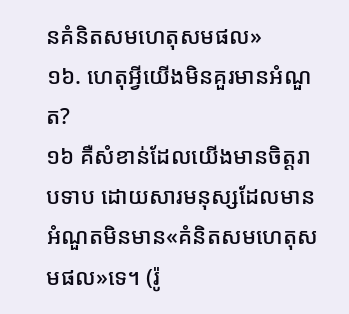នគំនិតសមហេតុសមផល»
១៦. ហេតុអ្វីយើងមិនគួរមានអំណួត?
១៦ គឺសំខាន់ដែលយើងមានចិត្តរាបទាប ដោយសារមនុស្សដែលមានអំណួតមិនមាន«គំនិតសមហេតុសមផល»ទេ។ (រ៉ូ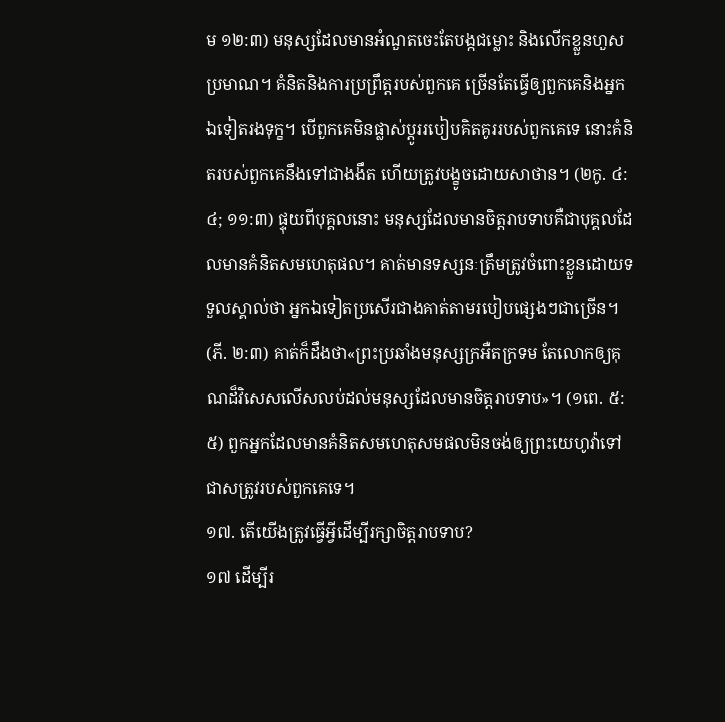ម ១២:៣) មនុស្សដែលមានអំណួតចេះតែបង្កជម្លោះ និងលើកខ្លួនហួសប្រមាណ។ គំនិតនិងការប្រព្រឹត្តរបស់ពួកគេ ច្រើនតែធ្វើឲ្យពួកគេនិងអ្នកឯទៀតរងទុក្ខ។ បើពួកគេមិនផ្លាស់ប្ដូររបៀបគិតគូររបស់ពួកគេទេ នោះគំនិតរបស់ពួកគេនឹងទៅជាងងឹត ហើយត្រូវបង្ខូចដោយសាថាន។ (២កូ. ៤:៤; ១១:៣) ផ្ទុយពីបុគ្គលនោះ មនុស្សដែលមានចិត្តរាបទាបគឺជាបុគ្គលដែលមានគំនិតសមហេតុផល។ គាត់មានទស្សនៈត្រឹមត្រូវចំពោះខ្លួនដោយទទួលស្គាល់ថា អ្នកឯទៀតប្រសើរជាងគាត់តាមរបៀបផ្សេងៗជាច្រើន។ (ភី. ២:៣) គាត់ក៏ដឹងថា«ព្រះប្រឆាំងមនុស្សក្រអឺតក្រទម តែលោកឲ្យគុណដ៏វិសេសលើសលប់ដល់មនុស្សដែលមានចិត្តរាបទាប»។ (១ពេ. ៥:៥) ពួកអ្នកដែលមានគំនិតសមហេតុសមផលមិនចង់ឲ្យព្រះយេហូវ៉ាទៅជាសត្រូវរបស់ពួកគេទេ។
១៧. តើយើងត្រូវធ្វើអ្វីដើម្បីរក្សាចិត្តរាបទាប?
១៧ ដើម្បីរ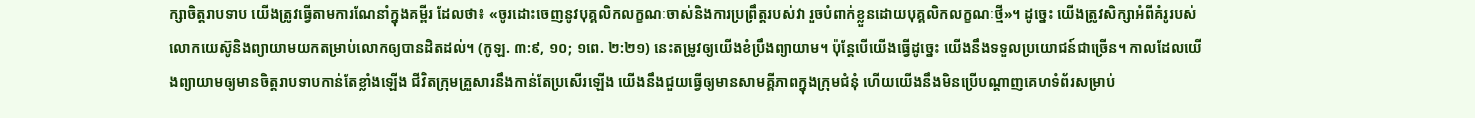ក្សាចិត្តរាបទាប យើងត្រូវធ្វើតាមការណែនាំក្នុងគម្ពីរ ដែលថា៖ «ចូរដោះចេញនូវបុគ្គលិកលក្ខណៈចាស់និងការប្រព្រឹត្តរបស់វា រួចបំពាក់ខ្លួនដោយបុគ្គលិកលក្ខណៈថ្មី»។ ដូច្នេះ យើងត្រូវសិក្សាអំពីគំរូរបស់លោកយេស៊ូនិងព្យាយាមយកតម្រាប់លោកឲ្យបានដិតដល់។ (កូឡ. ៣:៩, ១០; ១ពេ. ២:២១) នេះតម្រូវឲ្យយើងខំប្រឹងព្យាយាម។ ប៉ុន្តែបើយើងធ្វើដូច្នេះ យើងនឹងទទួលប្រយោជន៍ជាច្រើន។ កាលដែលយើងព្យាយាមឲ្យមានចិត្តរាបទាបកាន់តែខ្លាំងឡើង ជីវិតក្រុមគ្រួសារនឹងកាន់តែប្រសើរឡើង យើងនឹងជួយធ្វើឲ្យមានសាមគ្គីភាពក្នុងក្រុមជំនុំ ហើយយើងនឹងមិនប្រើបណ្ដាញគេហទំព័រសម្រាប់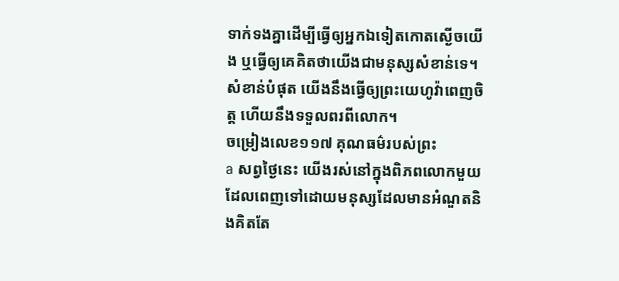ទាក់ទងគ្នាដើម្បីធ្វើឲ្យអ្នកឯទៀតកោតស្ងើចយើង ឬធ្វើឲ្យគេគិតថាយើងជាមនុស្សសំខាន់ទេ។ សំខាន់បំផុត យើងនឹងធ្វើឲ្យព្រះយេហូវ៉ាពេញចិត្ត ហើយនឹងទទួលពរពីលោក។
ចម្រៀងលេខ១១៧ គុណធម៌របស់ព្រះ
a សព្វថ្ងៃនេះ យើងរស់នៅក្នុងពិភពលោកមួយដែលពេញទៅដោយមនុស្សដែលមានអំណួតនិងគិតតែ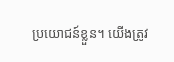ប្រយោជន៍ខ្លួន។ យើងត្រូវ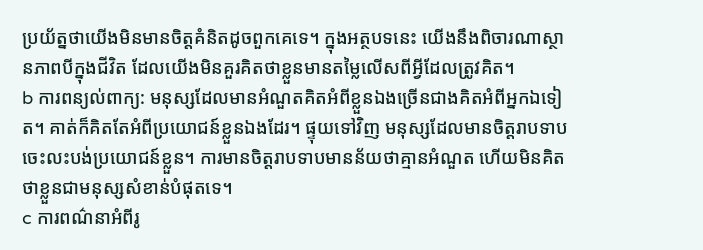ប្រយ័ត្នថាយើងមិនមានចិត្តគំនិតដូចពួកគេទេ។ ក្នុងអត្ថបទនេះ យើងនឹងពិចារណាស្ថានភាពបីក្នុងជីវិត ដែលយើងមិនគួរគិតថាខ្លួនមានតម្លៃលើសពីអ្វីដែលត្រូវគិត។
b ការពន្យល់ពាក្យ: មនុស្សដែលមានអំណួតគិតអំពីខ្លួនឯងច្រើនជាងគិតអំពីអ្នកឯទៀត។ គាត់ក៏គិតតែអំពីប្រយោជន៍ខ្លួនឯងដែរ។ ផ្ទុយទៅវិញ មនុស្សដែលមានចិត្តរាបទាបចេះលះបង់ប្រយោជន៍ខ្លួន។ ការមានចិត្តរាបទាបមានន័យថាគ្មានអំណួត ហើយមិនគិតថាខ្លួនជាមនុស្សសំខាន់បំផុតទេ។
c ការពណ៌នាអំពីរូ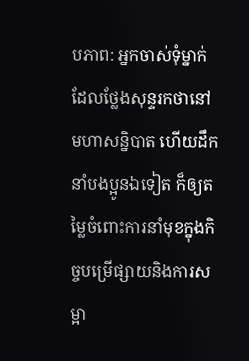បភាព: អ្នកចាស់ទុំម្នាក់ដែលថ្លែងសុន្ទរកថានៅមហាសន្និបាត ហើយដឹកនាំបងប្អូនឯទៀត ក៏ឲ្យតម្លៃចំពោះការនាំមុខក្នុងកិច្ចបម្រើផ្សាយនិងការសម្អា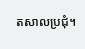តសាលប្រជុំ។